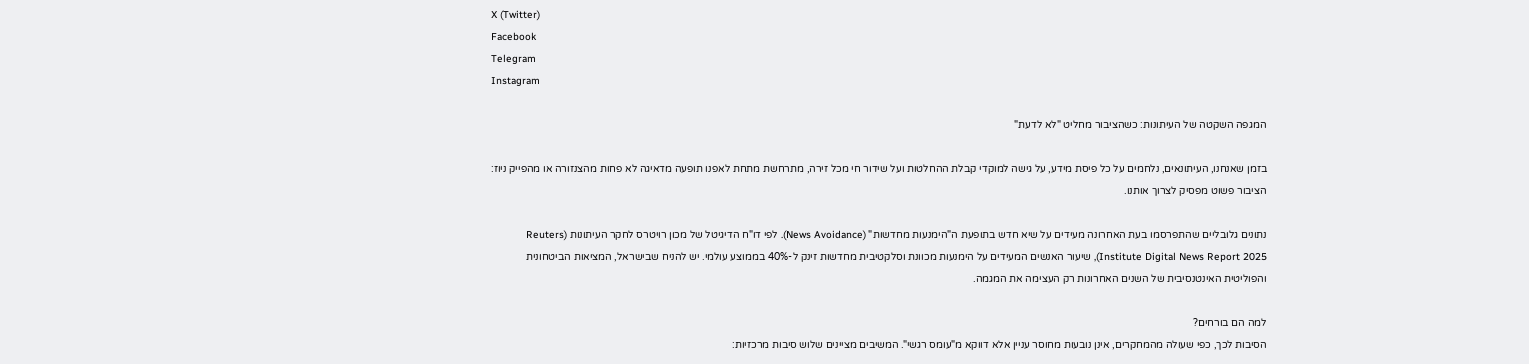X (Twitter)
Facebook
Telegram
Instagram

המגפה השקטה של העיתונות: כשהציבור מחליט "לא לדעת"

בזמן שאנחנו, העיתונאים, נלחמים על כל פיסת מידע, על גישה למוקדי קבלת ההחלטות ועל שידור חי מכל זירה, מתרחשת מתחת לאפנו תופעה מדאיגה לא פחות מהצנזורה או מהפייק ניוז: הציבור פשוט מפסיק לצרוך אותנו.

נתונים גלובליים שהתפרסמו בעת האחרונה מעידים על שיא חדש בתופעת ה"הימנעות מחדשות" (News Avoidance). לפי דו"ח הדיגיטל של מכון רויטרס לחקר העיתונות (Reuters Institute Digital News Report 2025), שיעור האנשים המעידים על הימנעות מכוונת וסלקטיבית מחדשות זינק ל-40% בממוצע עולמי. יש להניח שבישראל, המציאות הביטחונית והפוליטית האינטנסיבית של השנים האחרונות רק העצימה את המגמה.

למה הם בורחים?
הסיבות לכך, כפי שעולה מהמחקרים, אינן נובעות מחוסר עניין אלא דווקא מ"עומס רגשי". המשיבים מציינים שלוש סיבות מרכזיות: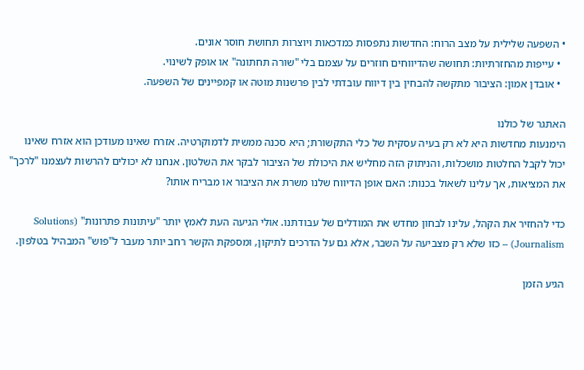• השפעה שלילית על מצב הרוח: החדשות נתפסות כמדכאות ויוצרות תחושת חוסר אונים.
  • עייפות מהחזרתיות: תחושה שהדיווחים חוזרים על עצמם בלי "שורה תחתונה" או אופק לשינוי.
  • אובדן אמון: הציבור מתקשה להבחין בין דיווח עובדתי לבין פרשנות מוטה או קמפיינים של השפעה.

האתגר של כולנו
הימנעות מחדשות היא לא רק בעיה עסקית של כלי התקשורת; היא סכנה ממשית לדמוקרטיה. אזרח שאינו מעודכן הוא אזרח שאינו יכול לקבל החלטות מושכלות, והניתוק הזה מחליש את היכולת של הציבור לבקר את השלטון. אנחנו לא יכולים להרשות לעצמנו "לרכך" את המציאות, אך עלינו לשאול בכנות: האם אופן הדיווח שלנו משרת את הציבור או מבריח אותו?

כדי להחזיר את הקהל, עלינו לבחון מחדש את המודלים של עבודתנו. אולי הגיעה העת לאמץ יותר "עיתונות פתרונות" (Solutions Journalism) – כזו שלא רק מצביעה על השבר, אלא גם על הדרכים לתיקון, ומספקת הקשר רחב יותר מעבר ל"פוש" המבהיל בטלפון.

הגיע הזמן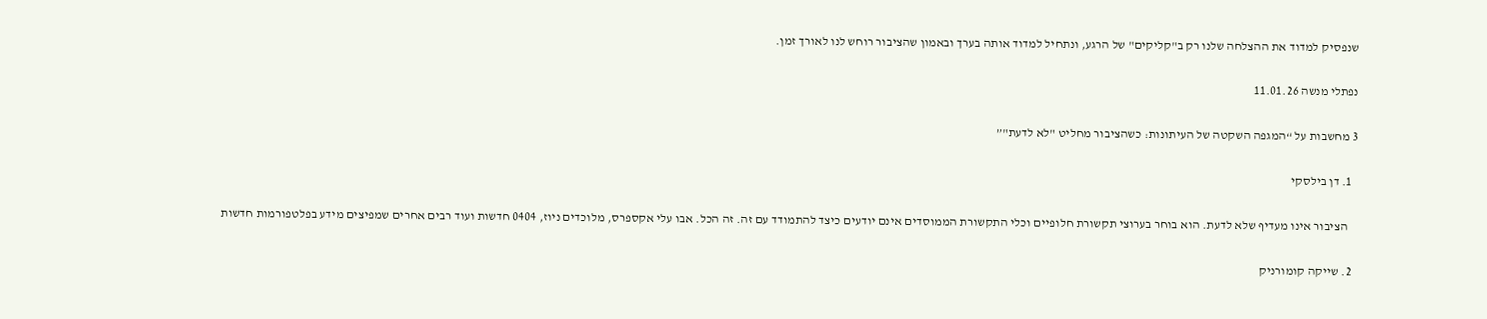שנפסיק למדוד את ההצלחה שלנו רק ב"קליקים" של הרגע, ונתחיל למדוד אותה בערך ובאמון שהציבור רוחש לנו לאורך זמן.

נפתלי מנשה 11.01.26

3 מחשבות על “המגפה השקטה של העיתונות: כשהציבור מחליט "לא לדעת"”

  1. דן בילסקי

    הציבור אינו מעדיף שלא לדעת. הוא בוחר בערוצי תקשורת חלופיים וכלי התקשורת הממוסדים אינם יודעים כיצד להתמודד עם זה. זה הכל. אבו עלי אקספרס, מלוכדים ניוז, 0404 חדשות ועוד רבים אחרים שמפיצים מידע בפלטפורמות חדשות

  2. שייקה קומורניק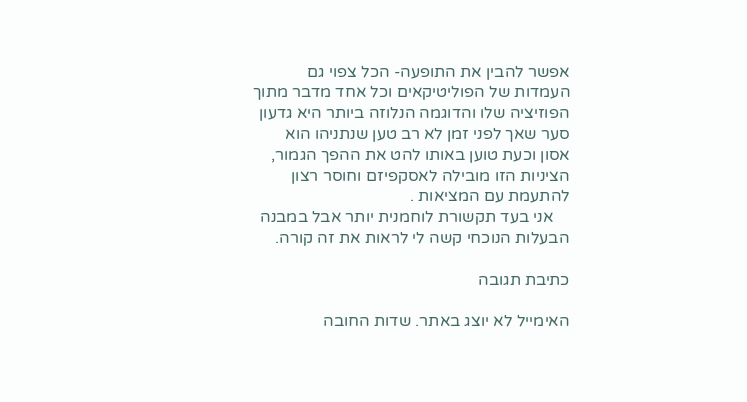אפשר להבין את התופעה- הכל צפוי גם העמדות של הפוליטיקאים וכל אחד מדבר מתוך הפוזיציה שלו והדוגמה הנלוזה ביותר היא גדעון סער שאך לפני זמן לא רב טען שנתניהו הוא אסון וכעת טוען באותו להט את ההפך הגמור, הציניות הזו מובילה לאסקפיזם וחוסר רצון להתעמת עם המציאות .
    אני בעד תקשורת לוחמנית יותר אבל במבנה הבעלות הנוכחי קשה לי לראות את זה קורה.

כתיבת תגובה

האימייל לא יוצג באתר. שדות החובה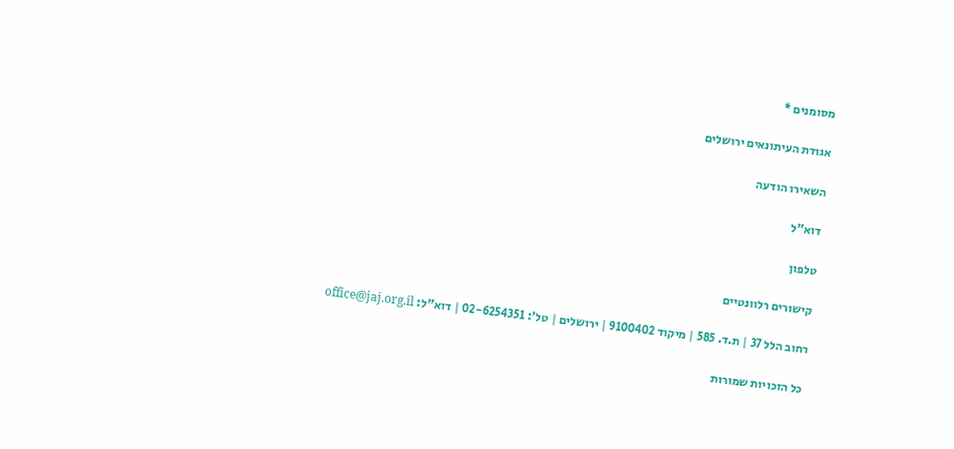מסומנים *

אגודת העיתונאים ירושלים

השאירו הודעה

דוא"ל

טלפון

קישורים רלוונטיים

רחוב הלל 37 | ת.ד. 585 | מיקוד 9100402 | ירושלים | טל': 02-6254351 | דוא"ל: office@jaj.org.il

כל הזכויות שמורות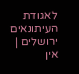לאגודת העיתונאים ירושלים | אין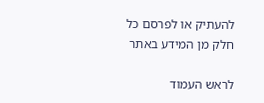להעתיק או לפרסם כל חלק מן המידע באתר

לראש העמוד